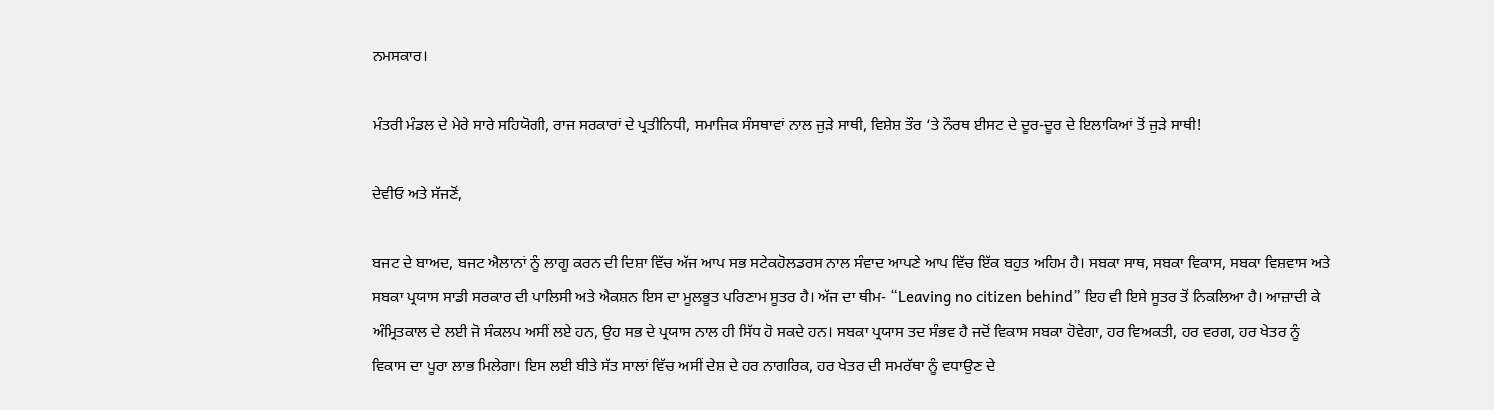ਨਮਸਕਾਰ।

ਮੰਤਰੀ ਮੰਡਲ ਦੇ ਮੇਰੇ ਸਾਰੇ ਸਹਿਯੋਗੀ, ਰਾਜ ਸਰਕਾਰਾਂ ਦੇ ਪ੍ਰਤੀਨਿਧੀ, ਸਮਾਜਿਕ ਸੰਸਥਾਵਾਂ ਨਾਲ ਜੁੜੇ ਸਾਥੀ, ਵਿਸ਼ੇਸ਼ ਤੌਰ ‘ਤੇ ਨੌਰਥ ਈਸਟ ਦੇ ਦੂਰ-ਦੂਰ ਦੇ ਇਲਾਕਿਆਂ ਤੋਂ ਜੁੜੇ ਸਾਥੀ!

ਦੇਵੀਓ ਅਤੇ ਸੱਜਣੋਂ,

ਬਜਟ ਦੇ ਬਾਅਦ, ਬਜਟ ਐਲਾਨਾਂ ਨੂੰ ਲਾਗੂ ਕਰਨ ਦੀ ਦਿਸ਼ਾ ਵਿੱਚ ਅੱਜ ਆਪ ਸਭ ਸਟੇਕਹੋਲਡਰਸ ਨਾਲ ਸੰਵਾਦ ਆਪਣੇ ਆਪ ਵਿੱਚ ਇੱਕ ਬਹੁਤ ਅਹਿਮ ਹੈ। ਸਬਕਾ ਸਾਥ, ਸਬਕਾ ਵਿਕਾਸ, ਸਬਕਾ ਵਿਸ਼ਵਾਸ ਅਤੇ ਸਬਕਾ ਪ੍ਰਯਾਸ ਸਾਡੀ ਸਰਕਾਰ ਦੀ ਪਾਲਿਸੀ ਅਤੇ ਐਕਸ਼ਨ ਇਸ ਦਾ ਮੂਲਭੂਤ ਪਰਿਣਾਮ ਸੂਤਰ ਹੈ। ਅੱਜ ਦਾ ਥੀਮ- “Leaving no citizen behind” ਇਹ ਵੀ ਇਸੇ ਸੂਤਰ ਤੋਂ ਨਿਕਲਿਆ ਹੈ। ਆਜ਼ਾਦੀ ਕੇ ਅੰਮ੍ਰਿਤਕਾਲ ਦੇ ਲਈ ਜੋ ਸੰਕਲਪ ਅਸੀਂ ਲਏ ਹਨ, ਉਹ ਸਭ ਦੇ ਪ੍ਰਯਾਸ ਨਾਲ ਹੀ ਸਿੱਧ ਹੋ ਸਕਦੇ ਹਨ। ਸਬਕਾ ਪ੍ਰਯਾਸ ਤਦ ਸੰਭਵ ਹੈ ਜਦੋਂ ਵਿਕਾਸ ਸਬਕਾ ਹੋਵੇਗਾ, ਹਰ ਵਿਅਕਤੀ, ਹਰ ਵਰਗ, ਹਰ ਖੇਤਰ ਨੂੰ ਵਿਕਾਸ ਦਾ ਪੂਰਾ ਲਾਭ ਮਿਲੇਗਾ। ਇਸ ਲਈ ਬੀਤੇ ਸੱਤ ਸਾਲਾਂ ਵਿੱਚ ਅਸੀਂ ਦੇਸ਼ ਦੇ ਹਰ ਨਾਗਰਿਕ, ਹਰ ਖੇਤਰ ਦੀ ਸਮਰੱਥਾ ਨੂੰ ਵਧਾਉਣ ਦੇ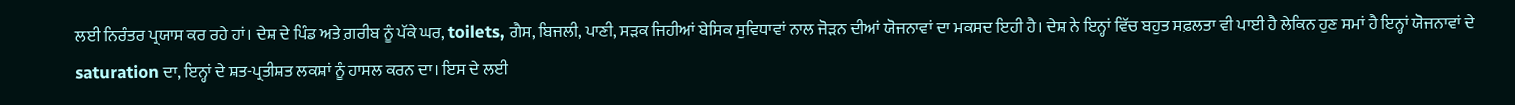ਲਈ ਨਿਰੰਤਰ ਪ੍ਰਯਾਸ ਕਰ ਰਹੇ ਹਾਂ। ਦੇਸ਼ ਦੇ ਪਿੰਡ ਅਤੇ ਗ਼ਰੀਬ ਨੂੰ ਪੱਕੇ ਘਰ, toilets, ਗੈਸ, ਬਿਜਲੀ, ਪਾਣੀ, ਸੜਕ ਜਿਹੀਆਂ ਬੇਸਿਕ ਸੁਵਿਧਾਵਾਂ ਨਾਲ ਜੋੜਨ ਦੀਆਂ ਯੋਜਨਾਵਾਂ ਦਾ ਮਕਸਦ ਇਹੀ ਹੈ। ਦੇਸ਼ ਨੇ ਇਨ੍ਹਾਂ ਵਿੱਚ ਬਹੁਤ ਸਫ਼ਲਤਾ ਵੀ ਪਾਈ ਹੈ ਲੇਕਿਨ ਹੁਣ ਸਮਾਂ ਹੈ ਇਨ੍ਹਾਂ ਯੋਜਨਾਵਾਂ ਦੇ saturation ਦਾ, ਇਨ੍ਹਾਂ ਦੇ ਸ਼ਤ-ਪ੍ਰਤੀਸ਼ਤ ਲਕਸ਼ਾਂ ਨੂੰ ਹਾਸਲ ਕਰਨ ਦਾ। ਇਸ ਦੇ ਲਈ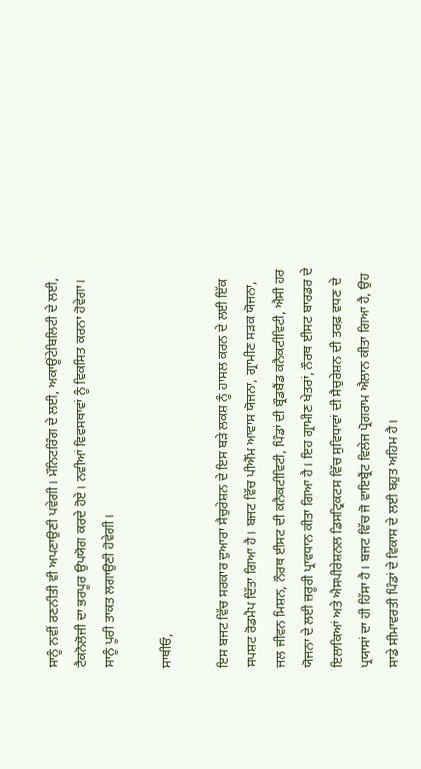ਸਾਨੂੰ ਨਵੀਂ ਰਣਨੀਤੀ ਵੀ ਅਪਣਾਉਣੀ ਪਵੇਗੀ। ਮੌਨਿਟਰਿੰਗ ਦੇ ਲਈ, ਅਕਾਊਂਟੇਬਿਲਿਟੀ ਦੇ ਲਈ, ਟੈਕਨੋਲੋਜੀ ਦਾ ਭਰਪੂਰ ਉਪਯੋਗ ਕਰਦੇ ਹੋਏ। ਨਵੀਆਂ ਵਿਵਸਥਾਵਾਂ ਨੂੰ ਵਿਕਸਿਤ ਕਰਨਾ ਹੋਵੇਗਾ। ਸਾਨੂੰ ਪੂਰੀ ਤਾਕਤ ਲਗਾਉਣੀ ਹੋਵੇਗੀ।

ਸਾਥੀਓ,

ਇਸ ਬਜਟ ਵਿੱਚ ਸਰਕਾਰ ਦੁਆਰਾ ਸੈਚੁਰੇਸ਼ਨ ਦੇ ਇਸ ਬੜੇ ਲਕਸ਼ ਨੂੰ ਹਾਸਲ ਕਰਨ ਦੇ ਲਈ ਇੱਕ ਸਪਸ਼ਟ ਰੋਡਮੈਪ ਦਿੱਤਾ ਗਿਆ ਹੈ। ਬਜਟ ਵਿੱਚ ਪੀਐੱਮ ਆਵਾਸ ਯੋਜਨਾ, ਗ੍ਰਾਮੀਣ ਸੜਕ ਯੋਜਨਾ, ਜਲ ਜੀਵਨ ਮਿਸ਼ਨ, ਨੌਰਥ ਈਸਟ ਦੀ ਕਨੈਕਟੀਵਿਟੀ, ਪਿੰਡਾਂ ਦੀ ਬ੍ਰੌਡਬੈਂਡ ਕਨੈਕਟੀਵਿਟੀ, ਐਸੀ ਹਰ ਯੋਜਨਾ ਦੇ ਲਈ ਜ਼ਰੂਰੀ ਪ੍ਰਾਵਧਾਨ ਕੀਤਾ ਗਿਆ ਹੈ। ਇਹ ਗ੍ਰਾਮੀਣ ਖੇਤਰਾਂ, ਨੌਰਥ ਈਸਟ ਬਾਰਡਰ ਦੇ ਇਲਾਕਿਆਂ ਅਤੇ ਐਸਪੀਰੇਸ਼ਨਲ ਡਿਸਟ੍ਰਿਕਟਸ ਵਿੱਚ ਸੁਵਿਧਾਵਾਂ ਦੀ ਸੈਚੁਰੇਸ਼ਨ ਦੀ ਤਰਫ਼ ਵਧਣ ਦੇ ਪ੍ਰਯਾਸਾਂ ਦਾ ਹੀ ਹਿੱਸਾ ਹੈ। ਬਜਟ ਵਿੱਚ ਜੋ ਵਾਇਬ੍ਰੈਂਟ ਵਿਲੇਜ ਪ੍ਰੋਗਰਾਮ ਐਲਾਨ ਕੀਤਾ ਗਿਆ ਹੈ, ਉਹ ਸਾਡੇ ਸੀਮਾਵਰਤੀ ਪਿੰਡਾਂ ਦੇ ਵਿਕਾਸ ਦੇ ਲਈ ਬਹੁਤ ਅਹਿਮ ਹੈ।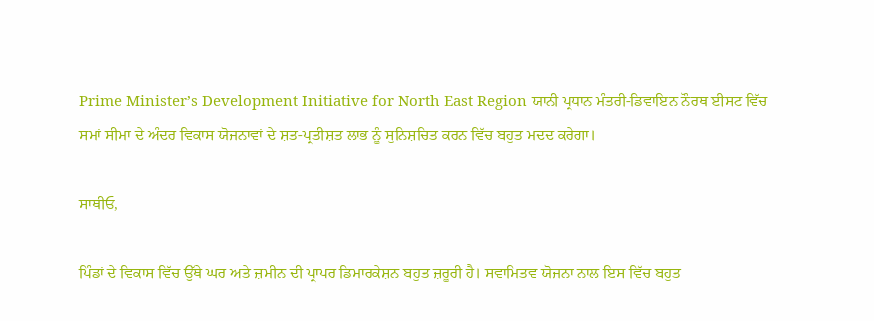Prime Minister’s Development Initiative for North East Region ਯਾਨੀ ਪ੍ਰਧਾਨ ਮੰਤਰੀ-ਡਿਵਾਇਨ ਨੌਰਥ ਈਸਟ ਵਿੱਚ ਸਮਾਂ ਸੀਮਾ ਦੇ ਅੰਦਰ ਵਿਕਾਸ ਯੋਜਨਾਵਾਂ ਦੇ ਸ਼ਤ-ਪ੍ਰਤੀਸ਼ਤ ਲਾਭ ਨੂੰ ਸੁਨਿਸ਼ਚਿਤ ਕਰਨ ਵਿੱਚ ਬਹੁਤ ਮਦਦ ਕਰੇਗਾ।

ਸਾਥੀਓ,

ਪਿੰਡਾਂ ਦੇ ਵਿਕਾਸ ਵਿੱਚ ਉੱਥੇ ਘਰ ਅਤੇ ਜ਼ਮੀਨ ਦੀ ਪ੍ਰਾਪਰ ਡਿਮਾਰਕੇਸ਼ਨ ਬਹੁਤ ਜ਼ਰੂਰੀ ਹੈ। ਸਵਾਮਿਤਵ ਯੋਜਨਾ ਨਾਲ ਇਸ ਵਿੱਚ ਬਹੁਤ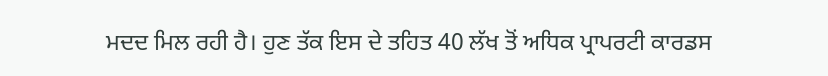ਮਦਦ ਮਿਲ ਰਹੀ ਹੈ। ਹੁਣ ਤੱਕ ਇਸ ਦੇ ਤਹਿਤ 40 ਲੱਖ ਤੋਂ ਅਧਿਕ ਪ੍ਰਾਪਰਟੀ ਕਾਰਡਸ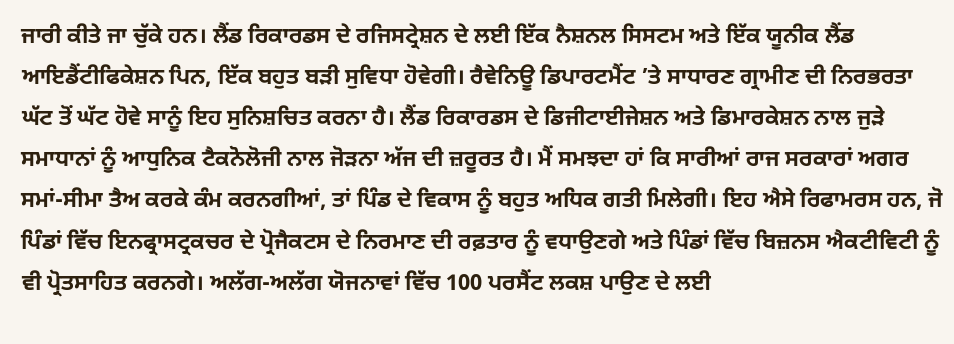ਜਾਰੀ ਕੀਤੇ ਜਾ ਚੁੱਕੇ ਹਨ। ਲੈਂਡ ਰਿਕਾਰਡਸ ਦੇ ਰਜਿਸਟ੍ਰੇਸ਼ਨ ਦੇ ਲਈ ਇੱਕ ਨੈਸ਼ਨਲ ਸਿਸਟਮ ਅਤੇ ਇੱਕ ਯੂਨੀਕ ਲੈਂਡ ਆਇਡੈਂਟੀਫਿਕੇਸ਼ਨ ਪਿਨ, ਇੱਕ ਬਹੁਤ ਬੜੀ ਸੁਵਿਧਾ ਹੋਵੇਗੀ। ਰੈਵੇਨਿਊ ਡਿਪਾਰਟਮੈਂਟ ’ਤੇ ਸਾਧਾਰਣ ਗ੍ਰਾਮੀਣ ਦੀ ਨਿਰਭਰਤਾ ਘੱਟ ਤੋਂ ਘੱਟ ਹੋਵੇ ਸਾਨੂੰ ਇਹ ਸੁਨਿਸ਼ਚਿਤ ਕਰਨਾ ਹੈ। ਲੈਂਡ ਰਿਕਾਰਡਸ ਦੇ ਡਿਜੀਟਾਈਜੇਸ਼ਨ ਅਤੇ ਡਿਮਾਰਕੇਸ਼ਨ ਨਾਲ ਜੁੜੇ ਸਮਾਧਾਨਾਂ ਨੂੰ ਆਧੁਨਿਕ ਟੈਕਨੋਲੋਜੀ ਨਾਲ ਜੋੜਨਾ ਅੱਜ ਦੀ ਜ਼ਰੂਰਤ ਹੈ। ਮੈਂ ਸਮਝਦਾ ਹਾਂ ਕਿ ਸਾਰੀਆਂ ਰਾਜ ਸਰਕਾਰਾਂ ਅਗਰ ਸਮਾਂ-ਸੀਮਾ ਤੈਅ ਕਰਕੇ ਕੰਮ ਕਰਨਗੀਆਂ, ਤਾਂ ਪਿੰਡ ਦੇ ਵਿਕਾਸ ਨੂੰ ਬਹੁਤ ਅਧਿਕ ਗਤੀ ਮਿਲੇਗੀ। ਇਹ ਐਸੇ ਰਿਫਾਮਰਸ ਹਨ, ਜੋ ਪਿੰਡਾਂ ਵਿੱਚ ਇਨਫ੍ਰਾਸਟ੍ਰਕਚਰ ਦੇ ਪ੍ਰੋਜੈਕਟਸ ਦੇ ਨਿਰਮਾਣ ਦੀ ਰਫ਼ਤਾਰ ਨੂੰ ਵਧਾਉਣਗੇ ਅਤੇ ਪਿੰਡਾਂ ਵਿੱਚ ਬਿਜ਼ਨਸ ਐਕਟੀਵਿਟੀ ਨੂੰ ਵੀ ਪ੍ਰੋਤਸਾਹਿਤ ਕਰਨਗੇ। ਅਲੱਗ-ਅਲੱਗ ਯੋਜਨਾਵਾਂ ਵਿੱਚ 100 ਪਰਸੈਂਟ ਲਕਸ਼ ਪਾਉਣ ਦੇ ਲਈ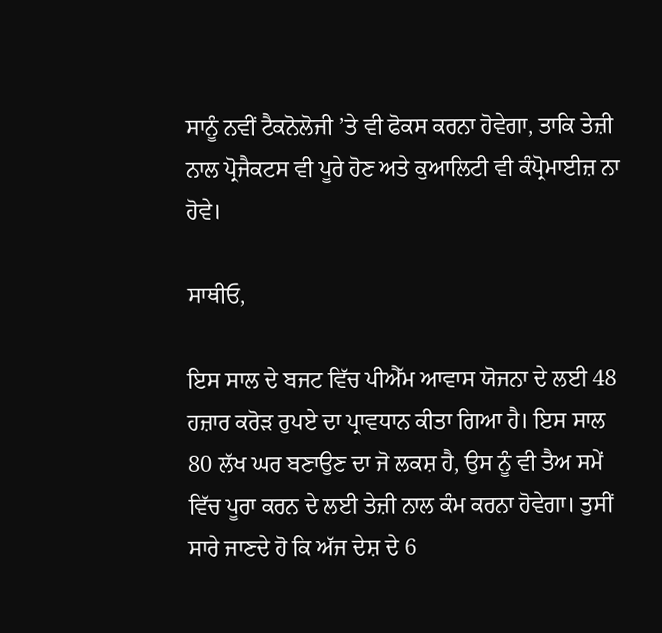ਸਾਨੂੰ ਨਵੀਂ ਟੈਕਨੋਲੋਜੀ ’ਤੇ ਵੀ ਫੋਕਸ ਕਰਨਾ ਹੋਵੇਗਾ, ਤਾਕਿ ਤੇਜ਼ੀ ਨਾਲ ਪ੍ਰੋਜੈਕਟਸ ਵੀ ਪੂਰੇ ਹੋਣ ਅਤੇ ਕੁਆਲਿਟੀ ਵੀ ਕੰਪ੍ਰੋਮਾਈਜ਼ ਨਾ ਹੋਵੇ।

ਸਾਥੀਓ,

ਇਸ ਸਾਲ ਦੇ ਬਜਟ ਵਿੱਚ ਪੀਐੱਮ ਆਵਾਸ ਯੋਜਨਾ ਦੇ ਲਈ 48 ਹਜ਼ਾਰ ਕਰੋੜ ਰੁਪਏ ਦਾ ਪ੍ਰਾਵਧਾਨ ਕੀਤਾ ਗਿਆ ਹੈ। ਇਸ ਸਾਲ 80 ਲੱਖ ਘਰ ਬਣਾਉਣ ਦਾ ਜੋ ਲਕਸ਼ ਹੈ, ਉਸ ਨੂੰ ਵੀ ਤੈਅ ਸਮੇਂ ਵਿੱਚ ਪੂਰਾ ਕਰਨ ਦੇ ਲਈ ਤੇਜ਼ੀ ਨਾਲ ਕੰਮ ਕਰਨਾ ਹੋਵੇਗਾ। ਤੁਸੀਂ ਸਾਰੇ ਜਾਣਦੇ ਹੋ ਕਿ ਅੱਜ ਦੇਸ਼ ਦੇ 6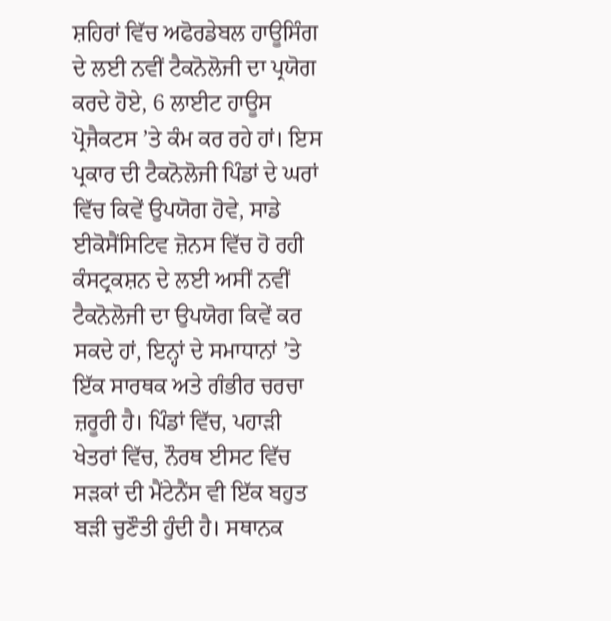ਸ਼ਹਿਰਾਂ ਵਿੱਚ ਅਫੋਰਡੇਬਲ ਹਾਊਸਿੰਗ ਦੇ ਲਈ ਨਵੀਂ ਟੈਕਨੋਲੋਜੀ ਦਾ ਪ੍ਰਯੋਗ ਕਰਦੇ ਹੋਏ, 6 ਲਾਈਟ ਹਾਊਸ ਪ੍ਰੋਜੈਕਟਸ ’ਤੇ ਕੰਮ ਕਰ ਰਹੇ ਹਾਂ। ਇਸ ਪ੍ਰਕਾਰ ਦੀ ਟੈਕਨੋਲੋਜੀ ਪਿੰਡਾਂ ਦੇ ਘਰਾਂ ਵਿੱਚ ਕਿਵੇਂ ਉਪਯੋਗ ਹੋਵੇ, ਸਾਡੇ ਈਕੋਸੈਂਸਿਟਿਵ ਜ਼ੋਨਸ ਵਿੱਚ ਹੋ ਰਹੀ ਕੰਸਟ੍ਰਕਸ਼ਨ ਦੇ ਲਈ ਅਸੀਂ ਨਵੀਂ ਟੈਕਨੋਲੋਜੀ ਦਾ ਉਪਯੋਗ ਕਿਵੇਂ ਕਰ ਸਕਦੇ ਹਾਂ, ਇਨ੍ਹਾਂ ਦੇ ਸਮਾਧਾਨਾਂ ’ਤੇ ਇੱਕ ਸਾਰਥਕ ਅਤੇ ਗੰਭੀਰ ਚਰਚਾ ਜ਼ਰੂਰੀ ਹੈ। ਪਿੰਡਾਂ ਵਿੱਚ, ਪਹਾੜੀ ਖੇਤਰਾਂ ਵਿੱਚ, ਨੌਰਥ ਈਸਟ ਵਿੱਚ ਸੜਕਾਂ ਦੀ ਮੈਂਟੇਨੈਂਸ ਵੀ ਇੱਕ ਬਹੁਤ ਬੜੀ ਚੁਣੌਤੀ ਹੁੰਦੀ ਹੈ। ਸਥਾਨਕ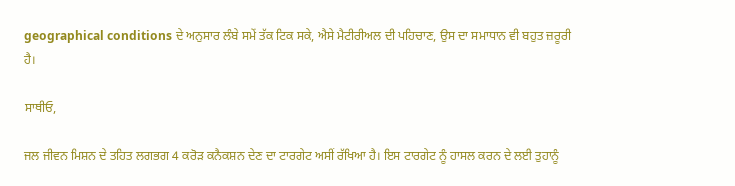geographical conditions ਦੇ ਅਨੁਸਾਰ ਲੰਬੇ ਸਮੇਂ ਤੱਕ ਟਿਕ ਸਕੇ, ਐਸੇ ਮੈਟੀਰੀਅਲ ਦੀ ਪਹਿਚਾਣ, ਉਸ ਦਾ ਸਮਾਧਾਨ ਵੀ ਬਹੁਤ ਜ਼ਰੂਰੀ ਹੈ।

ਸਾਥੀਓ,

ਜਲ ਜੀਵਨ ਮਿਸ਼ਨ ਦੇ ਤਹਿਤ ਲਗਭਗ 4 ਕਰੋੜ ਕਨੈਕਸ਼ਨ ਦੇਣ ਦਾ ਟਾਰਗੇਟ ਅਸੀਂ ਰੱਖਿਆ ਹੈ। ਇਸ ਟਾਰਗੇਟ ਨੂੰ ਹਾਸਲ ਕਰਨ ਦੇ ਲਈ ਤੁਹਾਨੂੰ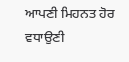ਆਪਣੀ ਮਿਹਨਤ ਹੋਰ ਵਧਾਉਣੀ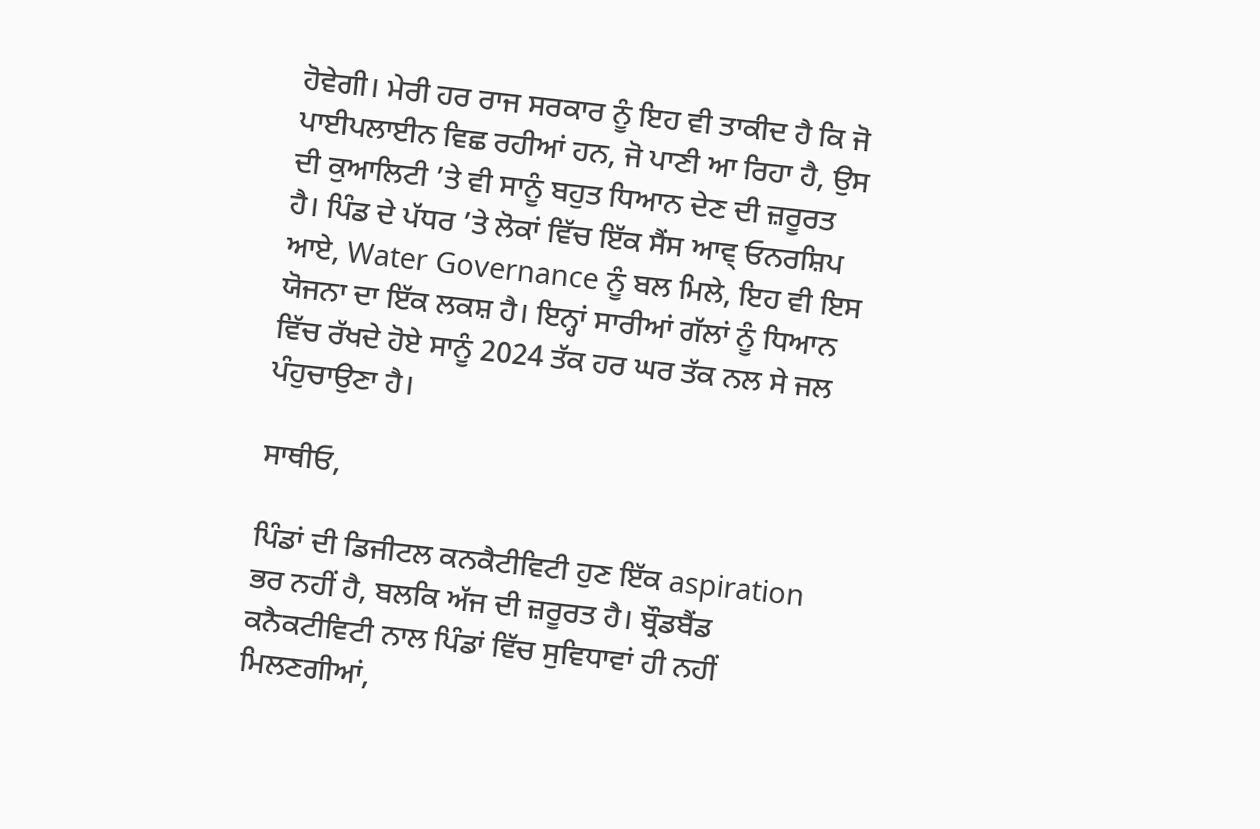ਹੋਵੇਗੀ। ਮੇਰੀ ਹਰ ਰਾਜ ਸਰਕਾਰ ਨੂੰ ਇਹ ਵੀ ਤਾਕੀਦ ਹੈ ਕਿ ਜੋ ਪਾਈਪਲਾਈਨ ਵਿਛ ਰਹੀਆਂ ਹਨ, ਜੋ ਪਾਣੀ ਆ ਰਿਹਾ ਹੈ, ਉਸ ਦੀ ਕੁਆਲਿਟੀ ’ਤੇ ਵੀ ਸਾਨੂੰ ਬਹੁਤ ਧਿਆਨ ਦੇਣ ਦੀ ਜ਼ਰੂਰਤ ਹੈ। ਪਿੰਡ ਦੇ ਪੱਧਰ ’ਤੇ ਲੋਕਾਂ ਵਿੱਚ ਇੱਕ ਸੈਂਸ ਆਵ੍ ਓਨਰਸ਼ਿਪ ਆਏ, Water Governance ਨੂੰ ਬਲ ਮਿਲੇ, ਇਹ ਵੀ ਇਸ ਯੋਜਨਾ ਦਾ ਇੱਕ ਲਕਸ਼ ਹੈ। ਇਨ੍ਹਾਂ ਸਾਰੀਆਂ ਗੱਲਾਂ ਨੂੰ ਧਿਆਨ ਵਿੱਚ ਰੱਖਦੇ ਹੋਏ ਸਾਨੂੰ 2024 ਤੱਕ ਹਰ ਘਰ ਤੱਕ ਨਲ ਸੇ ਜਲ ਪੰਹੁਚਾਉਣਾ ਹੈ।

ਸਾਥੀਓ,

ਪਿੰਡਾਂ ਦੀ ਡਿਜੀਟਲ ਕਨਕੈਟੀਵਿਟੀ ਹੁਣ ਇੱਕ aspiration ਭਰ ਨਹੀਂ ਹੈ, ਬਲਕਿ ਅੱਜ ਦੀ ਜ਼ਰੂਰਤ ਹੈ। ਬ੍ਰੌਡਬੈਂਡ ਕਨੈਕਟੀਵਿਟੀ ਨਾਲ ਪਿੰਡਾਂ ਵਿੱਚ ਸੁਵਿਧਾਵਾਂ ਹੀ ਨਹੀਂ ਮਿਲਣਗੀਆਂ,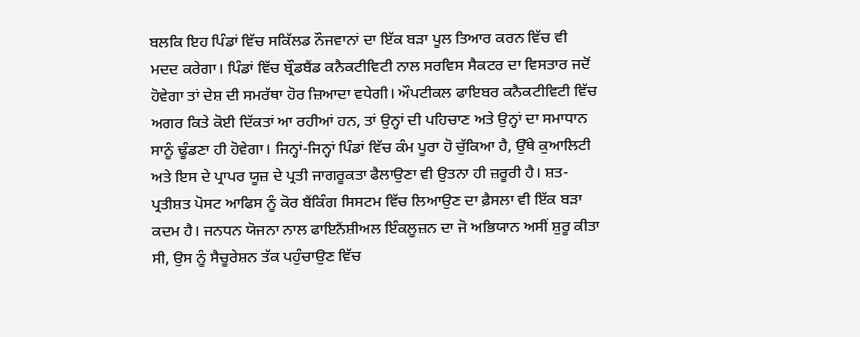ਬਲਕਿ ਇਹ ਪਿੰਡਾਂ ਵਿੱਚ ਸਕਿੱਲਡ ਨੌਜਵਾਨਾਂ ਦਾ ਇੱਕ ਬੜਾ ਪੂਲ ਤਿਆਰ ਕਰਨ ਵਿੱਚ ਵੀ ਮਦਦ ਕਰੇਗਾ। ਪਿੰਡਾਂ ਵਿੱਚ ਬ੍ਰੌਡਬੈਂਡ ਕਨੈਕਟੀਵਿਟੀ ਨਾਲ ਸਰਵਿਸ ਸੈਕਟਰ ਦਾ ਵਿਸਤਾਰ ਜਦੋਂ ਹੋਵੇਗਾ ਤਾਂ ਦੇਸ਼ ਦੀ ਸਮਰੱਥਾ ਹੋਰ ਜ਼ਿਆਦਾ ਵਧੇਗੀ। ਔਪਟੀਕਲ ਫਾਇਬਰ ਕਨੈਕਟੀਵਿਟੀ ਵਿੱਚ ਅਗਰ ਕਿਤੇ ਕੋਈ ਦਿੱਕਤਾਂ ਆ ਰਹੀਆਂ ਹਨ, ਤਾਂ ਉਨ੍ਹਾਂ ਦੀ ਪਹਿਚਾਣ ਅਤੇ ਉਨ੍ਹਾਂ ਦਾ ਸਮਾਧਾਨ ਸਾਨੂੰ ਢੂੰਡਣਾ ਹੀ ਹੋਵੇਗਾ। ਜਿਨ੍ਹਾਂ-ਜਿਨ੍ਹਾਂ ਪਿੰਡਾਂ ਵਿੱਚ ਕੰਮ ਪੂਰਾ ਹੋ ਚੁੱਕਿਆ ਹੈ, ਉੱਥੇ ਕੁਆਲਿਟੀ ਅਤੇ ਇਸ ਦੇ ਪ੍ਰਾਪਰ ਯੂਜ਼ ਦੇ ਪ੍ਰਤੀ ਜਾਗਰੂਕਤਾ ਫੈਲਾਉਣਾ ਵੀ ਉਤਨਾ ਹੀ ਜ਼ਰੂਰੀ ਹੈ। ਸ਼ਤ-ਪ੍ਰਤੀਸ਼ਤ ਪੋਸਟ ਆਫਿਸ ਨੂੰ ਕੋਰ ਬੈਂਕਿੰਗ ਸਿਸਟਮ ਵਿੱਚ ਲਿਆਉਣ ਦਾ ਫ਼ੈਸਲਾ ਵੀ ਇੱਕ ਬੜਾ ਕਦਮ ਹੈ। ਜਨਧਨ ਯੋਜਨਾ ਨਾਲ ਫਾਇਨੈਂਸ਼ੀਅਲ ਇੰਕਲੂਜ਼ਨ ਦਾ ਜੋ ਅਭਿਯਾਨ ਅਸੀਂ ਸ਼ੁਰੂ ਕੀਤਾ ਸੀ, ਉਸ ਨੂੰ ਸੈਚੂਰੇਸ਼ਨ ਤੱਕ ਪਹੁੰਚਾਉਣ ਵਿੱਚ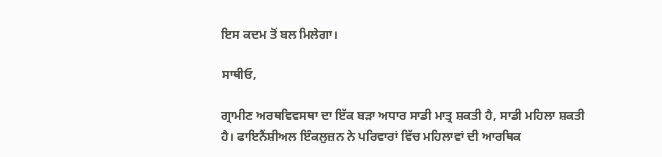ਇਸ ਕਦਮ ਤੋਂ ਬਲ ਮਿਲੇਗਾ।

ਸਾਥੀਓ,

ਗ੍ਰਾਮੀਣ ਅਰਥਵਿਵਸਥਾ ਦਾ ਇੱਕ ਬੜਾ ਅਧਾਰ ਸਾਡੀ ਮਾਤ੍ਰ ਸ਼ਕਤੀ ਹੈ, ਸਾਡੀ ਮਹਿਲਾ ਸ਼ਕਤੀ ਹੈ। ਫਾਇਨੈਂਸ਼ੀਅਲ ਇੰਕਲੁਜ਼ਨ ਨੇ ਪਰਿਵਾਰਾਂ ਵਿੱਚ ਮਹਿਲਾਵਾਂ ਦੀ ਆਰਥਿਕ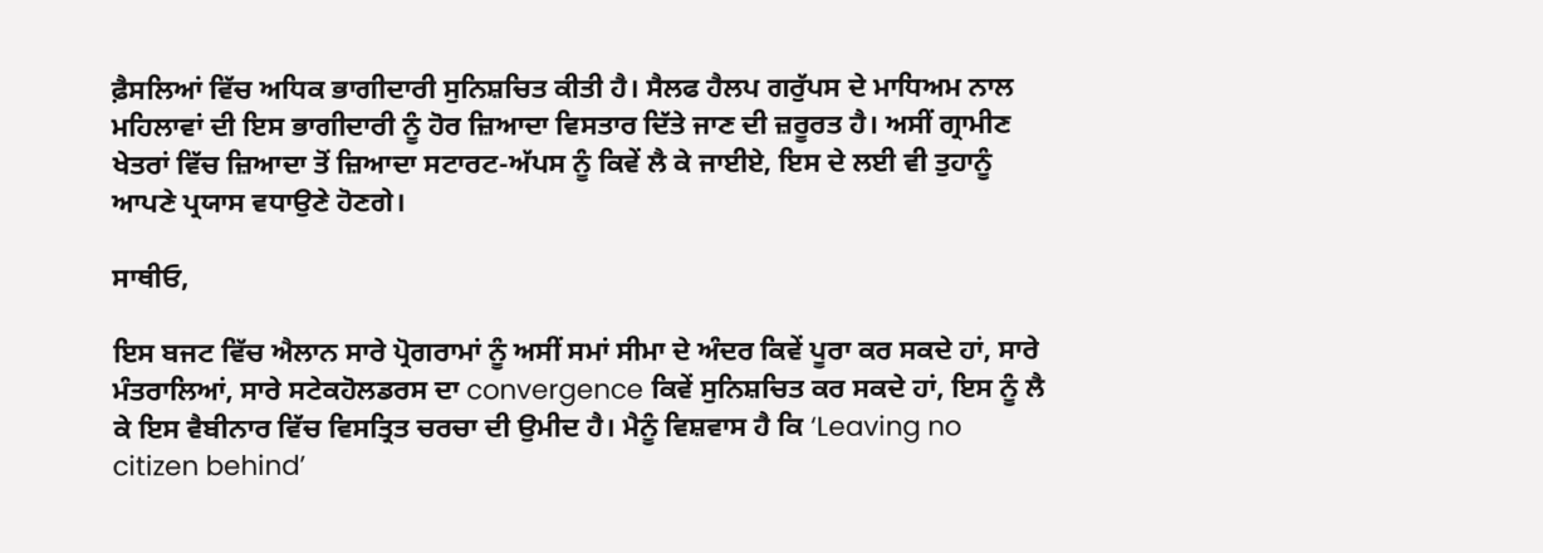ਫ਼ੈਸਲਿਆਂ ਵਿੱਚ ਅਧਿਕ ਭਾਗੀਦਾਰੀ ਸੁਨਿਸ਼ਚਿਤ ਕੀਤੀ ਹੈ। ਸੈਲਫ ਹੈਲਪ ਗਰੁੱਪਸ ਦੇ ਮਾਧਿਅਮ ਨਾਲ ਮਹਿਲਾਵਾਂ ਦੀ ਇਸ ਭਾਗੀਦਾਰੀ ਨੂੰ ਹੋਰ ਜ਼ਿਆਦਾ ਵਿਸਤਾਰ ਦਿੱਤੇ ਜਾਣ ਦੀ ਜ਼ਰੂਰਤ ਹੈ। ਅਸੀਂ ਗ੍ਰਾਮੀਣ ਖੇਤਰਾਂ ਵਿੱਚ ਜ਼ਿਆਦਾ ਤੋਂ ਜ਼ਿਆਦਾ ਸਟਾਰਟ-ਅੱਪਸ ਨੂੰ ਕਿਵੇਂ ਲੈ ਕੇ ਜਾਈਏ, ਇਸ ਦੇ ਲਈ ਵੀ ਤੁਹਾਨੂੰ ਆਪਣੇ ਪ੍ਰਯਾਸ ਵਧਾਉਣੇ ਹੋਣਗੇ।

ਸਾਥੀਓ,

ਇਸ ਬਜਟ ਵਿੱਚ ਐਲਾਨ ਸਾਰੇ ਪ੍ਰੋਗਰਾਮਾਂ ਨੂੰ ਅਸੀਂ ਸਮਾਂ ਸੀਮਾ ਦੇ ਅੰਦਰ ਕਿਵੇਂ ਪੂਰਾ ਕਰ ਸਕਦੇ ਹਾਂ, ਸਾਰੇ ਮੰਤਰਾਲਿਆਂ, ਸਾਰੇ ਸਟੇਕਹੋਲਡਰਸ ਦਾ convergence ਕਿਵੇਂ ਸੁਨਿਸ਼ਚਿਤ ਕਰ ਸਕਦੇ ਹਾਂ, ਇਸ ਨੂੰ ਲੈ ਕੇ ਇਸ ਵੈਬੀਨਾਰ ਵਿੱਚ ਵਿਸਤ੍ਰਿਤ ਚਰਚਾ ਦੀ ਉਮੀਦ ਹੈ। ਮੈਨੂੰ ਵਿਸ਼ਵਾਸ ਹੈ ਕਿ ‘Leaving no citizen behind’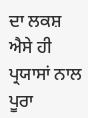ਦਾ ਲਕਸ਼ ਐਸੇ ਹੀ ਪ੍ਰਯਾਸਾਂ ਨਾਲ ਪੂਰਾ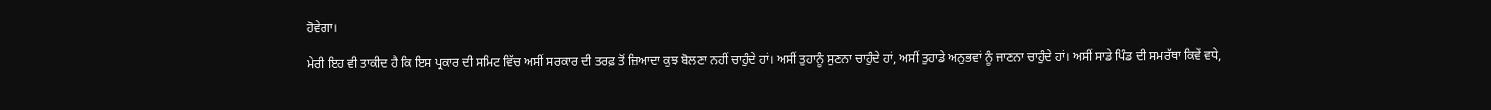ਹੋਵੇਗਾ।

ਮੇਰੀ ਇਹ ਵੀ ਤਾਕੀਦ ਹੈ ਕਿ ਇਸ ਪ੍ਰਕਾਰ ਦੀ ਸਮਿਟ ਵਿੱਚ ਅਸੀਂ ਸਰਕਾਰ ਦੀ ਤਰਫ਼ ਤੋਂ ਜ਼ਿਆਦਾ ਕੁਝ ਬੋਲਣਾ ਨਹੀਂ ਚਾਹੁੰਦੇ ਹਾਂ। ਅਸੀਂ ਤੁਹਾਨੂੰ ਸੁਣਨਾ ਚਾਹੁੰਦੇ ਹਾਂ, ਅਸੀਂ ਤੁਹਾਡੇ ਅਨੁਭਵਾਂ ਨੂੰ ਜਾਣਨਾ ਚਾਹੁੰਦੇ ਹਾਂ। ਅਸੀਂ ਸਾਡੇ ਪਿੰਡ ਦੀ ਸਮਰੱਥਾ ਕਿਵੇਂ ਵਧੇ,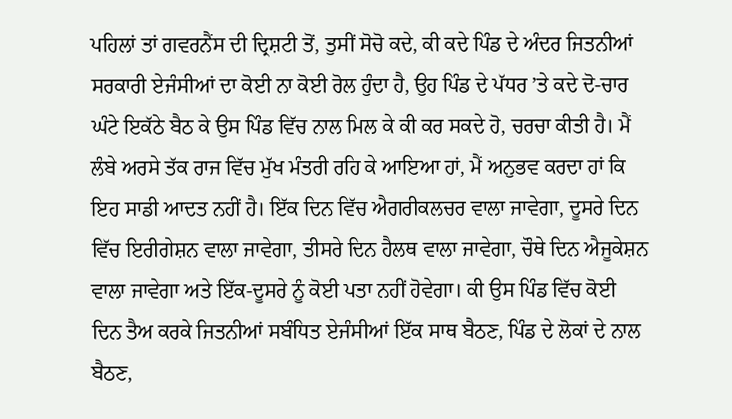ਪਹਿਲਾਂ ਤਾਂ ਗਵਰਨੈਂਸ ਦੀ ਦ੍ਰਿਸ਼ਟੀ ਤੋਂ, ਤੁਸੀਂ ਸੋਚੋ ਕਦੇ, ਕੀ ਕਦੇ ਪਿੰਡ ਦੇ ਅੰਦਰ ਜਿਤਨੀਆਂ ਸਰਕਾਰੀ ਏਜੰਸੀਆਂ ਦਾ ਕੋਈ ਨਾ ਕੋਈ ਰੋਲ ਹੁੰਦਾ ਹੈ, ਉਹ ਪਿੰਡ ਦੇ ਪੱਧਰ ’ਤੇ ਕਦੇ ਦੋ-ਚਾਰ ਘੰਟੇ ਇਕੱਠੇ ਬੈਠ ਕੇ ਉਸ ਪਿੰਡ ਵਿੱਚ ਨਾਲ ਮਿਲ ਕੇ ਕੀ ਕਰ ਸਕਦੇ ਹੋ, ਚਰਚਾ ਕੀਤੀ ਹੈ। ਮੈਂ ਲੰਬੇ ਅਰਸੇ ਤੱਕ ਰਾਜ ਵਿੱਚ ਮੁੱਖ ਮੰਤਰੀ ਰਹਿ ਕੇ ਆਇਆ ਹਾਂ, ਮੈਂ ਅਨੁਭਵ ਕਰਦਾ ਹਾਂ ਕਿ ਇਹ ਸਾਡੀ ਆਦਤ ਨਹੀਂ ਹੈ। ਇੱਕ ਦਿਨ ਵਿੱਚ ਐਗਰੀਕਲਚਰ ਵਾਲਾ ਜਾਵੇਗਾ, ਦੂਸਰੇ ਦਿਨ ਵਿੱਚ ਇਰੀਗੇਸ਼ਨ ਵਾਲਾ ਜਾਵੇਗਾ, ਤੀਸਰੇ ਦਿਨ ਹੈਲਥ ਵਾਲਾ ਜਾਵੇਗਾ, ਚੌਥੇ ਦਿਨ ਐਜੂਕੇਸ਼ਨ ਵਾਲਾ ਜਾਵੇਗਾ ਅਤੇ ਇੱਕ-ਦੂਸਰੇ ਨੂੰ ਕੋਈ ਪਤਾ ਨਹੀਂ ਹੋਵੇਗਾ। ਕੀ ਉਸ ਪਿੰਡ ਵਿੱਚ ਕੋਈ ਦਿਨ ਤੈਅ ਕਰਕੇ ਜਿਤਨੀਆਂ ਸਬੰਧਿ‍ਤ ਏਜੰਸੀਆਂ ਇੱਕ ਸਾਥ ਬੈਠਣ, ਪਿੰਡ ਦੇ ਲੋਕਾਂ ਦੇ ਨਾਲ ਬੈਠਣ,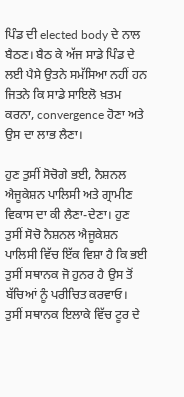ਪਿੰਡ ਦੀ elected body ਦੇ ਨਾਲ ਬੈਠਣ। ਬੈਠ ਕੇ ਅੱਜ ਸਾਡੇ ਪਿੰਡ ਦੇ ਲਈ ਪੈਸੇ ਉਤਨੇ ਸਮੱਸਿਆ ਨਹੀਂ ਹਨ ਜਿਤਨੇ ਕਿ ਸਾਡੇ ਸਾਇਲੋ ਖ਼ਤਮ ਕਰਨਾ, convergence ਹੋਣਾ ਅਤੇ ਉਸ ਦਾ ਲਾਭ ਲੈਣਾ।

ਹੁਣ ਤੁਸੀਂ ਸੋਚੋਗੇ ਭਈ, ਨੈਸ਼ਨਲ ਐਜੂਕੇਸ਼ਨ ਪਾਲਿਸੀ ਅਤੇ ਗ੍ਰਾਮੀਣ ਵਿਕਾਸ ਦਾ ਕੀ ਲੈਣਾ-ਦੇਣਾ। ਹੁਣ ਤੁਸੀਂ ਸੋਚੋ ਨੈਸ਼ਨਲ ਐਜੂਕੇਸ਼ਨ ਪਾਲਿਸੀ ਵਿੱਚ ਇੱਕ ਵਿਸ਼ਾ ਹੈ ਕਿ ਭਈ ਤੁਸੀਂ ਸਥਾਨਕ ਜੋ ਹੁਨਰ ਹੈ ਉਸ ਤੋਂ ਬੱਚਿਆਂ ਨੂੰ ਪਰੀਚਿਤ ਕਰਵਾਓ। ਤੁਸੀਂ ਸਥਾਨਕ ਇਲਾਕੇ ਵਿੱਚ ਟੂਰ ਦੇ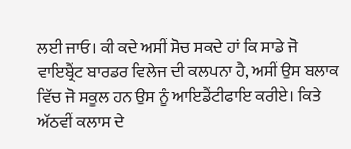ਲਈ ਜਾਓ। ਕੀ ਕਦੇ ਅਸੀਂ ਸੋਚ ਸਕਦੇ ਹਾਂ ਕਿ ਸਾਡੇ ਜੋ ਵਾਇਬ੍ਰੈਂਟ ਬਾਰਡਰ ਵਿਲੇਜ ਦੀ ਕਲਪਨਾ ਹੈ, ਅਸੀਂ ਉਸ ਬਲਾਕ ਵਿੱਚ ਜੋ ਸਕੂਲ ਹਨ ਉਸ ਨੂੰ ਆਇਡੈਂਟੀਫਾਇ ਕਰੀਏ। ਕਿਤੇ ਅੱਠਵੀਂ ਕਲਾਸ ਦੇ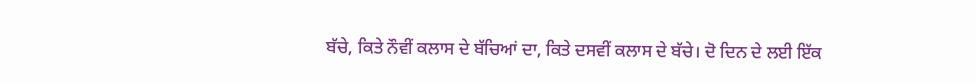ਬੱਚੇ, ਕਿਤੇ ਨੌਵੀਂ ਕਲਾਸ ਦੇ ਬੱਚਿਆਂ ਦਾ, ਕਿਤੇ ਦਸਵੀਂ ਕਲਾਸ ਦੇ ਬੱਚੇ। ਦੋ ਦਿਨ ਦੇ ਲਈ ਇੱਕ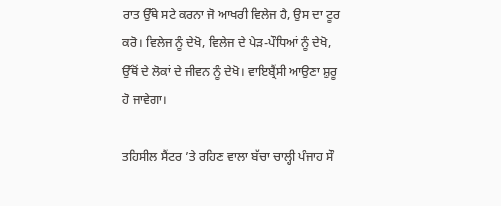ਰਾਤ ਉੱਥੇ ਸਟੇ ਕਰਨਾ ਜੋ ਆਖਰੀ ਵਿਲੇਜ ਹੈ, ਉਸ ਦਾ ਟੂਰ ਕਰੋ। ਵਿਲੇਜ ਨੂੰ ਦੇਖੋ, ਵਿਲੇਜ ਦੇ ਪੇੜ-ਪੌਧਿਆਂ ਨੂੰ ਦੇਖੋ, ਉੱਥੋਂ ਦੇ ਲੋਕਾਂ ਦੇ ਜੀਵਨ ਨੂੰ ਦੇਖੋ। ਵਾਇਬ੍ਰੈਂਸੀ ਆਉਣਾ ਸ਼ੁਰੂ ਹੋ ਜਾਵੇਗਾ।

ਤਹਿਸੀਲ ਸੈਂਟਰ ’ਤੇ ਰਹਿਣ ਵਾਲਾ ਬੱਚਾ ਚਾਲ੍ਹੀ ਪੰਜਾਹ ਸੌ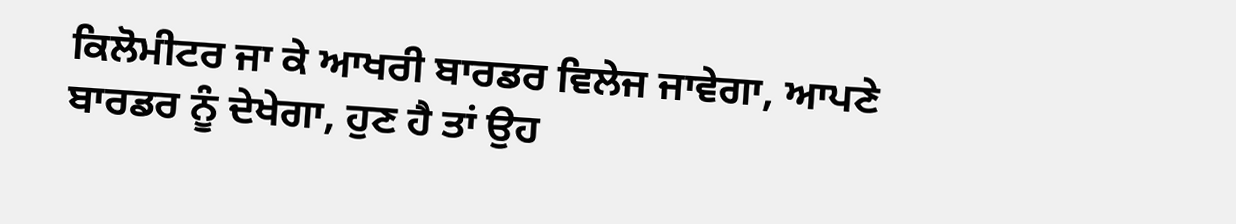ਕਿਲੋਮੀਟਰ ਜਾ ਕੇ ਆਖਰੀ ਬਾਰਡਰ ਵਿਲੇਜ ਜਾਵੇਗਾ, ਆਪਣੇ ਬਾਰਡਰ ਨੂੰ ਦੇਖੇਗਾ, ਹੁਣ ਹੈ ਤਾਂ ਉਹ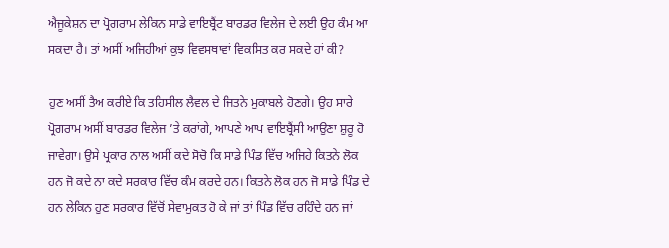ਐਜੂਕੇਸ਼ਨ ਦਾ ਪ੍ਰੋਗਰਾਮ ਲੇਕਿਨ ਸਾਡੇ ਵਾਇਬ੍ਰੈਂਟ ਬਾਰਡਰ ਵਿਲੇਜ ਦੇ ਲਈ ਉਹ ਕੰਮ ਆ ਸਕਦਾ ਹੈ। ਤਾਂ ਅਸੀਂ ਅਜਿਹੀਆਂ ਕੁਝ ਵਿਵਸਥਾਵਾਂ ਵਿਕਸਿਤ ਕਰ ਸਕਦੇ ਹਾਂ ਕੀ?

ਹੁਣ ਅਸੀਂ ਤੈਅ ਕਰੀਏ ਕਿ ਤਹਿਸੀਲ ਲੈਵਲ ਦੇ ਜਿਤਨੇ ਮੁਕਾਬਲੇ ਹੋਣਗੇ। ਉਹ ਸਾਰੇ ਪ੍ਰੋਗਰਾਮ ਅਸੀਂ ਬਾਰਡਰ ਵਿਲੇਜ ’ਤੇ ਕਰਾਂਗੇ, ਆਪਣੇ ਆਪ ਵਾਇਬ੍ਰੈਂਸੀ ਆਉਣਾ ਸ਼ੁਰੂ ਹੋ ਜਾਵੇਗਾ। ਉਸੇ ਪ੍ਰਕਾਰ ਨਾਲ ਅਸੀਂ ਕਦੇ ਸੋਚੋ ਕਿ ਸਾਡੇ ਪਿੰਡ ਵਿੱਚ ਅਜਿਹੇ ਕਿਤਨੇ ਲੋਕ ਹਨ ਜੋ ਕਦੇ ਨਾ ਕਦੇ ਸਰਕਾਰ ਵਿੱਚ ਕੰਮ ਕਰਦੇ ਹਨ। ਕਿਤਨੇ ਲੋਕ ਹਨ ਜੋ ਸਾਡੇ ਪਿੰਡ ਦੇ ਹਨ ਲੇਕਿਨ ਹੁਣ ਸਰਕਾਰ ਵਿੱਚੋਂ ਸੇਵਾਮੁਕਤ ਹੋ ਕੇ ਜਾਂ ਤਾਂ ਪਿੰਡ ਵਿੱਚ ਰਹਿੰਦੇ ਹਨ ਜਾਂ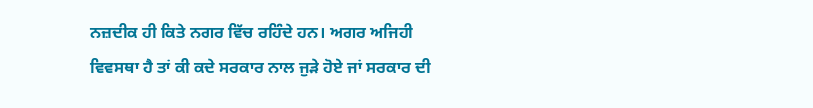ਨਜ਼ਦੀਕ ਹੀ ਕਿਤੇ ਨਗਰ ਵਿੱਚ ਰਹਿੰਦੇ ਹਨ। ਅਗਰ ਅਜਿਹੀ ਵਿਵਸਥਾ ਹੈ ਤਾਂ ਕੀ ਕਦੇ ਸਰਕਾਰ ਨਾਲ ਜੁੜੇ ਹੋਏ ਜਾਂ ਸਰਕਾਰ ਦੀ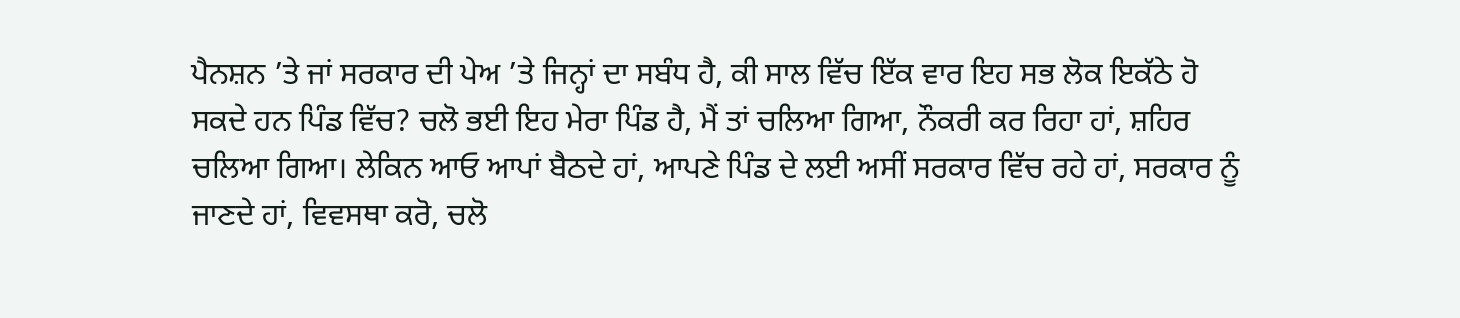ਪੈਨਸ਼ਨ ’ਤੇ ਜਾਂ ਸਰਕਾਰ ਦੀ ਪੇਅ ’ਤੇ ਜਿਨ੍ਹਾਂ ਦਾ ਸਬੰਧ ਹੈ, ਕੀ ਸਾਲ ਵਿੱਚ ਇੱਕ ਵਾਰ ਇਹ ਸਭ ਲੋਕ ਇਕੱਠੇ ਹੋ ਸਕਦੇ ਹਨ ਪਿੰਡ ਵਿੱਚ? ਚਲੋ ਭਈ ਇਹ ਮੇਰਾ ਪਿੰਡ ਹੈ, ਮੈਂ ਤਾਂ ਚਲਿਆ ਗਿਆ, ਨੌਕਰੀ ਕਰ ਰਿਹਾ ਹਾਂ, ਸ਼ਹਿਰ ਚਲਿਆ ਗਿਆ। ਲੇਕਿਨ ਆਓ ਆਪਾਂ ਬੈਠਦੇ ਹਾਂ, ਆਪਣੇ ਪਿੰਡ ਦੇ ਲਈ ਅਸੀਂ ਸਰਕਾਰ ਵਿੱਚ ਰਹੇ ਹਾਂ, ਸਰਕਾਰ ਨੂੰ ਜਾਣਦੇ ਹਾਂ, ਵਿਵਸਥਾ ਕਰੋ, ਚਲੋ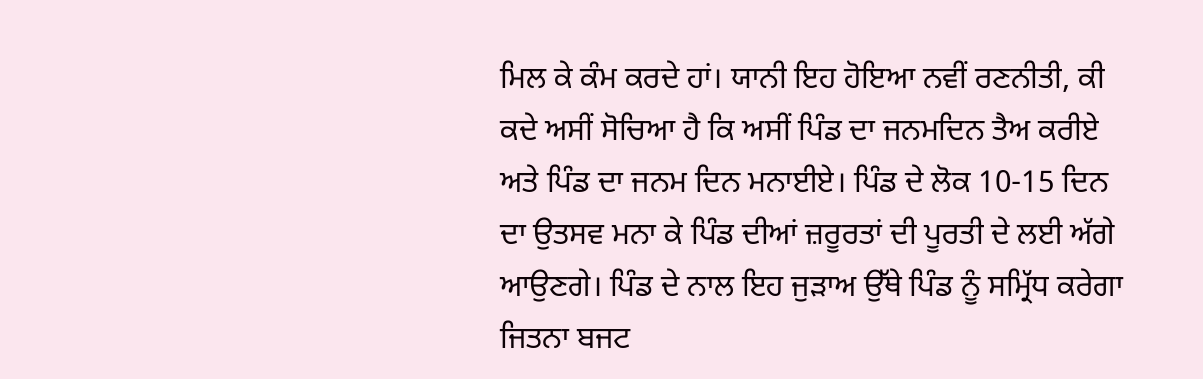ਮਿਲ ਕੇ ਕੰਮ ਕਰਦੇ ਹਾਂ। ਯਾਨੀ ਇਹ ਹੋਇਆ ਨਵੀਂ ਰਣਨੀਤੀ, ਕੀ ਕਦੇ ਅਸੀਂ ਸੋਚਿਆ ਹੈ ਕਿ ਅਸੀਂ ਪਿੰਡ ਦਾ ਜਨਮਦਿਨ ਤੈਅ ਕਰੀਏ ਅਤੇ ਪਿੰਡ ਦਾ ਜਨਮ ਦਿਨ ਮਨਾਈਏ। ਪਿੰਡ ਦੇ ਲੋਕ 10-15 ਦਿਨ ਦਾ ਉਤਸਵ ਮਨਾ ਕੇ ਪਿੰਡ ਦੀਆਂ ਜ਼ਰੂਰਤਾਂ ਦੀ ਪੂਰਤੀ ਦੇ ਲਈ ਅੱਗੇ ਆਉਣਗੇ। ਪਿੰਡ ਦੇ ਨਾਲ ਇਹ ਜੁੜਾਅ ਉੱਥੇ ਪਿੰਡ ਨੂੰ ਸਮ੍ਰਿੱਧ ਕਰੇਗਾ ਜਿਤਨਾ ਬਜਟ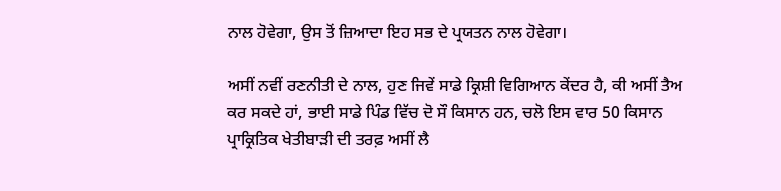ਨਾਲ ਹੋਵੇਗਾ, ਉਸ ਤੋਂ ਜ਼ਿਆਦਾ ਇਹ ਸਭ ਦੇ ਪ੍ਰਯਤਨ ਨਾਲ ਹੋਵੇਗਾ।

ਅਸੀਂ ਨਵੀਂ ਰਣਨੀਤੀ ਦੇ ਨਾਲ, ਹੁਣ ਜਿਵੇਂ ਸਾਡੇ ਕ੍ਰਿਸ਼ੀ ਵਿਗਿਆਨ ਕੇਂਦਰ ਹੈ, ਕੀ ਅਸੀਂ ਤੈਅ ਕਰ ਸਕਦੇ ਹਾਂ, ਭਾਈ ਸਾਡੇ ਪਿੰਡ ਵਿੱਚ ਦੋ ਸੌ ਕਿਸਾਨ ਹਨ, ਚਲੋ ਇਸ ਵਾਰ 50 ਕਿਸਾਨ ਪ੍ਰਾਕ੍ਰਿਤਿਕ ਖੇਤੀਬਾੜੀ ਦੀ ਤਰਫ਼ ਅਸੀਂ ਲੈ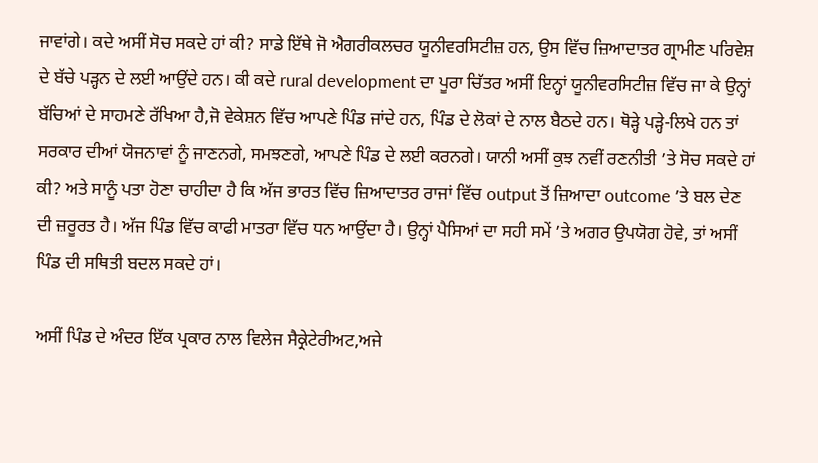ਜਾਵਾਂਗੇ। ਕਦੇ ਅਸੀਂ ਸੋਚ ਸਕਦੇ ਹਾਂ ਕੀ? ਸਾਡੇ ਇੱਥੇ ਜੋ ਐਗਰੀਕਲਚਰ ਯੂਨੀਵਰਸਿਟੀਜ਼ ਹਨ, ਉਸ ਵਿੱਚ ਜ਼ਿਆਦਾਤਰ ਗ੍ਰਾਮੀਣ ਪਰਿਵੇਸ਼ ਦੇ ਬੱਚੇ ਪੜ੍ਹਨ ਦੇ ਲਈ ਆਉਂਦੇ ਹਨ। ਕੀ ਕਦੇ rural development ਦਾ ਪੂਰਾ ਚਿੱਤਰ ਅਸੀਂ ਇਨ੍ਹਾਂ ਯੂਨੀਵਰਸਿਟੀਜ਼ ਵਿੱਚ ਜਾ ਕੇ ਉਨ੍ਹਾਂ ਬੱਚਿਆਂ ਦੇ ਸਾਹਮਣੇ ਰੱਖਿਆ ਹੈ,ਜੋ ਵੇਕੇਸ਼ਨ ਵਿੱਚ ਆਪਣੇ ਪਿੰਡ ਜਾਂਦੇ ਹਨ, ਪਿੰਡ ਦੇ ਲੋਕਾਂ ਦੇ ਨਾਲ ਬੈਠਦੇ ਹਨ। ਥੋੜ੍ਹੇ ਪੜ੍ਹੇ-ਲਿਖੇ ਹਨ ਤਾਂ ਸਰਕਾਰ ਦੀਆਂ ਯੋਜਨਾਵਾਂ ਨੂੰ ਜਾਣਨਗੇ, ਸਮਝਣਗੇ, ਆਪਣੇ ਪਿੰਡ ਦੇ ਲਈ ਕਰਨਗੇ। ਯਾਨੀ ਅਸੀਂ ਕੁਝ ਨਵੀਂ ਰਣਨੀਤੀ ’ਤੇ ਸੋਚ ਸਕਦੇ ਹਾਂ ਕੀ? ਅਤੇ ਸਾਨੂੰ ਪਤਾ ਹੋਣਾ ਚਾਹੀਦਾ ਹੈ ਕਿ ਅੱਜ ਭਾਰਤ ਵਿੱਚ ਜ਼ਿਆਦਾਤਰ ਰਾਜਾਂ ਵਿੱਚ output ਤੋਂ ਜ਼ਿਆਦਾ outcome ’ਤੇ ਬਲ ਦੇਣ ਦੀ ਜ਼ਰੂਰਤ ਹੈ। ਅੱਜ ਪਿੰਡ ਵਿੱਚ ਕਾਫੀ ਮਾਤਰਾ ਵਿੱਚ ਧਨ ਆਉਂਦਾ ਹੈ। ਉਨ੍ਹਾਂ ਪੈਸਿਆਂ ਦਾ ਸਹੀ ਸਮੇਂ ’ਤੇ ਅਗਰ ਉਪਯੋਗ ਹੋਵੇ, ਤਾਂ ਅਸੀਂ ਪਿੰਡ ਦੀ ਸਥਿਤੀ ਬਦਲ ਸਕਦੇ ਹਾਂ।

ਅਸੀਂ ਪਿੰਡ ਦੇ ਅੰਦਰ ਇੱਕ ਪ੍ਰਕਾਰ ਨਾਲ ਵਿਲੇਜ ਸੈਕ੍ਰੇਟੇਰੀਅਟ,ਅਜੇ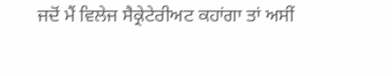ਜਦੋਂ ਮੈਂ ਵਿਲੇਜ ਸੈਕ੍ਰੇਟੇਰੀਅਟ ਕਹਾਂਗਾ ਤਾਂ ਅਸੀਂ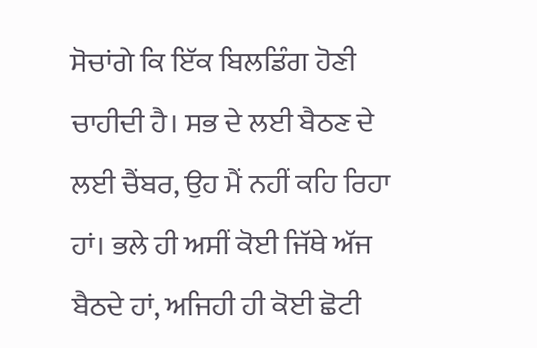ਸੋਚਾਂਗੇ ਕਿ ਇੱਕ ਬਿਲਡਿੰਗ ਹੋਣੀ ਚਾਹੀਦੀ ਹੈ। ਸਭ ਦੇ ਲਈ ਬੈਠਣ ਦੇ ਲਈ ਚੈਂਬਰ, ਉਹ ਮੈਂ ਨਹੀਂ ਕਹਿ ਰਿਹਾ ਹਾਂ। ਭਲੇ ਹੀ ਅਸੀਂ ਕੋਈ ਜਿੱਥੇ ਅੱਜ ਬੈਠਦੇ ਹਾਂ, ਅਜਿਹੀ ਹੀ ਕੋਈ ਛੋਟੀ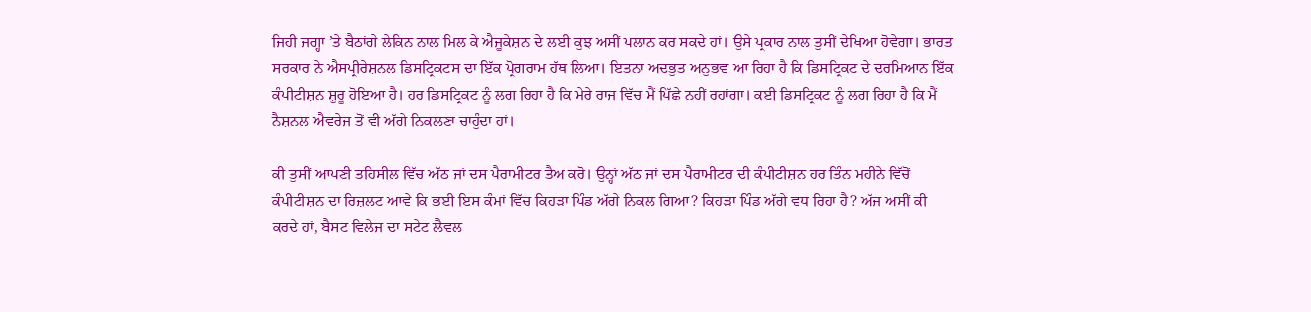ਜਿਹੀ ਜਗ੍ਹਾ ’ਤੇ ਬੈਠਾਂਗੇ ਲੇਕਿਨ ਨਾਲ ਮਿਲ ਕੇ ਐਜੂਕੇਸ਼ਨ ਦੇ ਲਈ ਕੁਝ ਅਸੀਂ ਪਲਾਨ ਕਰ ਸਕਦੇ ਹਾਂ। ਉਸੇ ਪ੍ਰਕਾਰ ਨਾਲ ਤੁਸੀਂ ਦੇਖਿਆ ਹੋਵੇਗਾ। ਭਾਰਤ ਸਰਕਾਰ ਨੇ ਐਸਪ੍ਰੀਰੇਸ਼ਨਲ ਡਿਸਟ੍ਰਿਕਟਸ ਦਾ ਇੱਕ ਪ੍ਰੋਗਰਾਮ ਹੱਥ ਲਿਆ। ਇਤਨਾ ਅਦਭੁਤ ਅਨੁਭਵ ਆ ਰਿਹਾ ਹੈ ਕਿ ਡਿਸਟ੍ਰਿਕਟ ਦੇ ਦਰਮਿਆਨ ਇੱਕ ਕੰਪੀਟੀਸ਼ਨ ਸ਼ੁਰੂ ਹੋਇਆ ਹੈ। ਹਰ ਡਿਸਟ੍ਰਿਕਟ ਨੂੰ ਲਗ ਰਿਹਾ ਹੈ ਕਿ ਮੇਰੇ ਰਾਜ ਵਿੱਚ ਮੈਂ ਪਿੱਛੇ ਨਹੀਂ ਰਹਾਂਗਾ। ਕਈ ਡਿਸਟ੍ਰਿਕਟ ਨੂੰ ਲਗ ਰਿਹਾ ਹੈ ਕਿ ਮੈਂ ਨੈਸ਼ਨਲ ਐਵਰੇਜ ਤੋਂ ਵੀ ਅੱਗੇ ਨਿਕਲਣਾ ਚਾਹੁੰਦਾ ਹਾਂ।

ਕੀ ਤੁਸੀਂ ਆਪਣੀ ਤਹਿਸੀਲ ਵਿੱਚ ਅੱਠ ਜਾਂ ਦਸ ਪੈਰਾਮੀਟਰ ਤੈਅ ਕਰੋ। ਉਨ੍ਹਾਂ ਅੱਠ ਜਾਂ ਦਸ ਪੈਰਾਮੀਟਰ ਦੀ ਕੰਪੀਟੀਸ਼ਨ ਹਰ ਤਿੰਨ ਮਹੀਨੇ ਵਿੱਚੋਂ ਕੰਪੀਟੀਸ਼ਨ ਦਾ ਰਿਜ਼ਲਟ ਆਵੇ ਕਿ ਭਈ ਇਸ ਕੰਮਾਂ ਵਿੱਚ ਕਿਹੜਾ ਪਿੰਡ ਅੱਗੇ ਨਿਕਲ ਗਿਆ? ਕਿਹੜਾ ਪਿੰਡ ਅੱਗੇ ਵਧ ਰਿਹਾ ਹੈ? ਅੱਜ ਅਸੀਂ ਕੀ ਕਰਦੇ ਹਾਂ, ਬੈਸਟ ਵਿਲੇਜ ਦਾ ਸਟੇਟ ਲੈਵਲ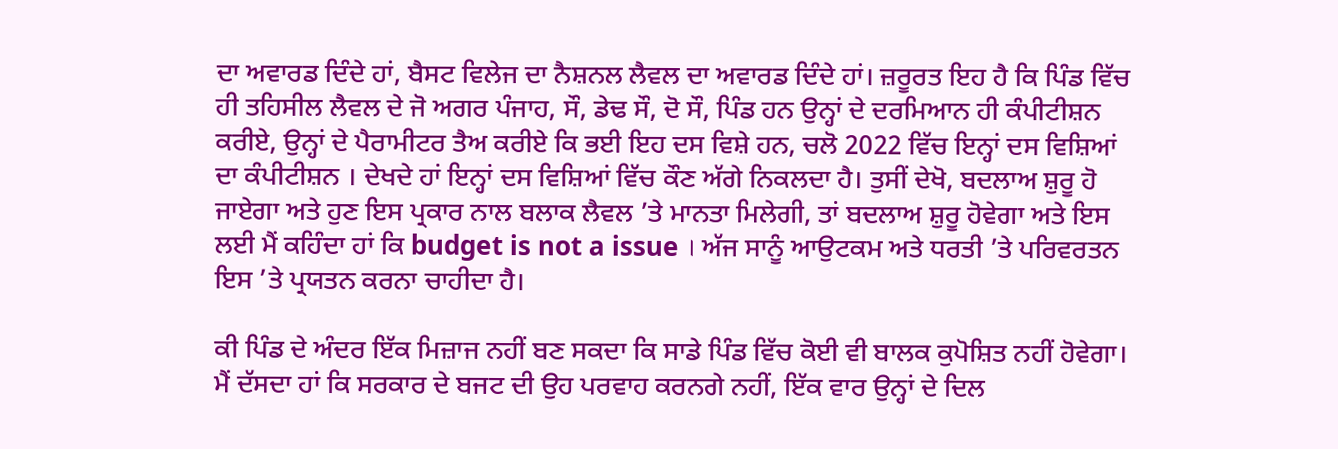ਦਾ ਅਵਾਰਡ ਦਿੰਦੇ ਹਾਂ, ਬੈਸਟ ਵਿਲੇਜ ਦਾ ਨੈਸ਼ਨਲ ਲੈਵਲ ਦਾ ਅਵਾਰਡ ਦਿੰਦੇ ਹਾਂ। ਜ਼ਰੂਰਤ ਇਹ ਹੈ ਕਿ ਪਿੰਡ ਵਿੱਚ ਹੀ ਤਹਿਸੀਲ ਲੈਵਲ ਦੇ ਜੋ ਅਗਰ ਪੰਜਾਹ, ਸੌ, ਡੇਢ ਸੌ, ਦੋ ਸੌ, ਪਿੰਡ ਹਨ ਉਨ੍ਹਾਂ ਦੇ ਦਰਮਿਆਨ ਹੀ ਕੰਪੀਟੀਸ਼ਨ ਕਰੀਏ, ਉਨ੍ਹਾਂ ਦੇ ਪੈਰਾਮੀਟਰ ਤੈਅ ਕਰੀਏ ਕਿ ਭਈ ਇਹ ਦਸ ਵਿਸ਼ੇ ਹਨ, ਚਲੋ 2022 ਵਿੱਚ ਇਨ੍ਹਾਂ ਦਸ ਵਿਸ਼ਿਆਂ ਦਾ ਕੰਪੀਟੀਸ਼ਨ । ਦੇਖਦੇ ਹਾਂ ਇਨ੍ਹਾਂ ਦਸ ਵਿਸ਼ਿਆਂ ਵਿੱਚ ਕੌਣ ਅੱਗੇ ਨਿਕਲਦਾ ਹੈ। ਤੁਸੀਂ ਦੇਖੋ, ਬਦਲਾਅ ਸ਼ੁਰੂ ਹੋ ਜਾਏਗਾ ਅਤੇ ਹੁਣ ਇਸ ਪ੍ਰਕਾਰ ਨਾਲ ਬਲਾਕ ਲੈਵਲ ’ਤੇ ਮਾਨਤਾ ਮਿਲੇਗੀ, ਤਾਂ ਬਦਲਾਅ ਸ਼ੁਰੂ ਹੋਵੇਗਾ ਅਤੇ ਇਸ ਲਈ ਮੈਂ ਕਹਿੰਦਾ ਹਾਂ ਕਿ budget is not a issue । ਅੱਜ ਸਾਨੂੰ ਆਉਟਕਮ ਅਤੇ ਧਰਤੀ ’ਤੇ ਪਰਿਵਰਤਨ ਇਸ ’ਤੇ ਪ੍ਰਯਤਨ ਕਰਨਾ ਚਾਹੀਦਾ ਹੈ।

ਕੀ ਪਿੰਡ ਦੇ ਅੰਦਰ ਇੱਕ ਮਿਜ਼ਾਜ ਨਹੀਂ ਬਣ ਸਕਦਾ ਕਿ ਸਾਡੇ ਪਿੰਡ ਵਿੱਚ ਕੋਈ ਵੀ ਬਾਲਕ ਕੁਪੋਸ਼ਿਤ ਨਹੀਂ ਹੋਵੇਗਾ। ਮੈਂ ਦੱਸਦਾ ਹਾਂ ਕਿ ਸਰਕਾਰ ਦੇ ਬਜਟ ਦੀ ਉਹ ਪਰਵਾਹ ਕਰਨਗੇ ਨਹੀਂ, ਇੱਕ ਵਾਰ ਉਨ੍ਹਾਂ ਦੇ ਦਿਲ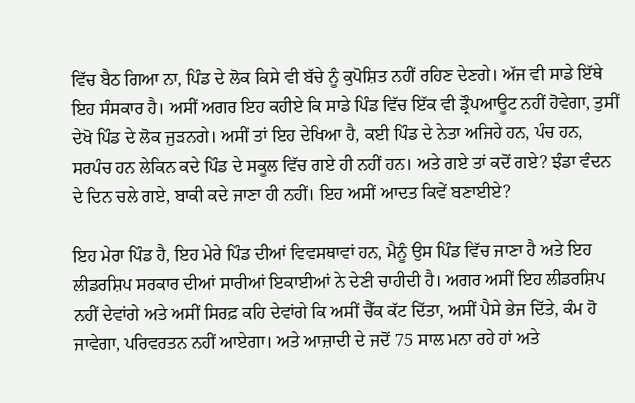ਵਿੱਚ ਬੈਠ ਗਿਆ ਨਾ, ਪਿੰਡ ਦੇ ਲੋਕ ਕਿਸੇ ਵੀ ਬੱਚੇ ਨੂੰ ਕੁਪੋਸ਼ਿਤ ਨਹੀਂ ਰਹਿਣ ਦੇਣਗੇ। ਅੱਜ ਵੀ ਸਾਡੇ ਇੱਥੇ ਇਹ ਸੰਸਕਾਰ ਹੈ। ਅਸੀਂ ਅਗਰ ਇਹ ਕਹੀਏ ਕਿ ਸਾਡੇ ਪਿੰਡ ਵਿੱਚ ਇੱਕ ਵੀ ਡ੍ਰੌਪਆਊਟ ਨਹੀਂ ਹੋਵੇਗਾ, ਤੁਸੀਂ ਦੇਖੋ ਪਿੰਡ ਦੇ ਲੋਕ ਜੁੜਨਗੇ। ਅਸੀਂ ਤਾਂ ਇਹ ਦੇਖਿਆ ਹੈ, ਕਈ ਪਿੰਡ ਦੇ ਨੇਤਾ ਅਜਿਹੇ ਹਨ, ਪੰਚ ਹਨ, ਸਰਪੰਚ ਹਨ ਲੇਕਿਨ ਕਦੇ ਪਿੰਡ ਦੇ ਸਕੂਲ ਵਿੱਚ ਗਏ ਹੀ ਨਹੀਂ ਹਨ। ਅਤੇ ਗਏ ਤਾਂ ਕਦੋਂ ਗਏ? ਝੰਡਾ ਵੰਦਨ ਦੇ ਦਿਨ ਚਲੇ ਗਏ, ਬਾਕੀ ਕਦੇ ਜਾਣਾ ਹੀ ਨਹੀਂ। ਇਹ ਅਸੀਂ ਆਦਤ ਕਿਵੇਂ ਬਣਾਈਏ?

ਇਹ ਮੇਰਾ ਪਿੰਡ ਹੈ, ਇਹ ਮੇਰੇ ਪਿੰਡ ਦੀਆਂ ਵਿਵਸਥਾਵਾਂ ਹਨ, ਮੈਨੂੰ ਉਸ ਪਿੰਡ ਵਿੱਚ ਜਾਣਾ ਹੈ ਅਤੇ ਇਹ ਲੀਡਰਸ਼ਿਪ ਸਰਕਾਰ ਦੀਆਂ ਸਾਰੀਆਂ ਇਕਾਈਆਂ ਨੇ ਦੇਣੀ ਚਾਹੀਦੀ ਹੈ। ਅਗਰ ਅਸੀਂ ਇਹ ਲੀਡਰਸ਼ਿਪ ਨਹੀਂ ਦੇਵਾਂਗੇ ਅਤੇ ਅਸੀਂ ਸਿਰਫ਼ ਕਹਿ ਦੇਵਾਂਗੇ ਕਿ ਅਸੀਂ ਚੈੱਕ ਕੱਟ ਦਿੱਤਾ, ਅਸੀਂ ਪੈਸੇ ਭੇਜ ਦਿੱਤੇ, ਕੰਮ ਹੋ ਜਾਵੇਗਾ, ਪਰਿਵਰਤਨ ਨਹੀਂ ਆਏਗਾ। ਅਤੇ ਆਜ਼ਾਦੀ ਦੇ ਜਦੋਂ 75 ਸਾਲ ਮਨਾ ਰਹੇ ਹਾਂ ਅਤੇ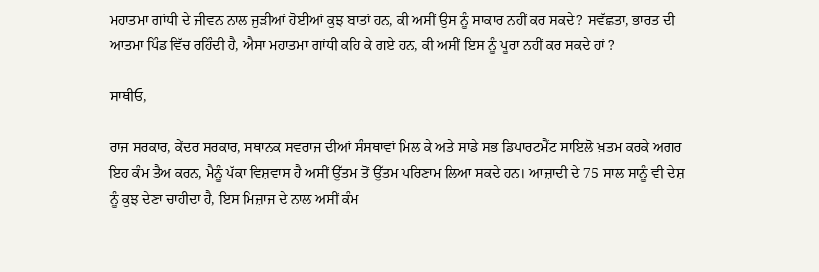ਮਹਾਤਮਾ ਗਾਂਧੀ ਦੇ ਜੀਵਨ ਨਾਲ ਜੁੜੀਆਂ ਹੋਈਆਂ ਕੁਝ ਬਾਤਾਂ ਹਨ, ਕੀ ਅਸੀਂ ਉਸ ਨੂੰ ਸਾਕਾਰ ਨਹੀਂ ਕਰ ਸਕਦੇ? ਸਵੱਛਤਾ, ਭਾਰਤ ਦੀ ਆਤਮਾ ਪਿੰਡ ਵਿੱਚ ਰਹਿੰਦੀ ਹੈ, ਐਸਾ ਮਹਾਤਮਾ ਗਾਂਧੀ ਕਹਿ ਕੇ ਗਏ ਹਨ, ਕੀ ਅਸੀਂ ਇਸ ਨੂੰ ਪੂਰਾ ਨਹੀਂ ਕਰ ਸਕਦੇ ਹਾਂ ?

ਸਾਥੀਓ,

ਰਾਜ ਸਰਕਾਰ, ਕੇਂਦਰ ਸਰਕਾਰ, ਸਥਾਨਕ ਸਵਰਾਜ ਦੀਆਂ ਸੰਸਥਾਵਾਂ ਮਿਲ ਕੇ ਅਤੇ ਸਾਡੇ ਸਭ ਡਿਪਾਰਟਮੈਂਟ ਸਾਇਲੋ ਖ਼ਤਮ ਕਰਕੇ ਅਗਰ ਇਹ ਕੰਮ ਤੈਅ ਕਰਨ, ਮੈਨੂੰ ਪੱਕਾ ਵਿਸ਼ਵਾਸ ਹੈ ਅਸੀਂ ਉੱਤਮ ਤੋਂ ਉੱਤਮ ਪਰਿਣਾਮ ਲਿਆ ਸਕਦੇ ਹਨ। ਆਜ਼ਾਦੀ ਦੇ 75 ਸਾਲ ਸਾਨੂੰ ਵੀ ਦੇਸ਼ ਨੂੰ ਕੁਝ ਦੇਣਾ ਚਾਹੀਦਾ ਹੈ, ਇਸ ਮਿਜ਼ਾਜ ਦੇ ਨਾਲ ਅਸੀਂ ਕੰਮ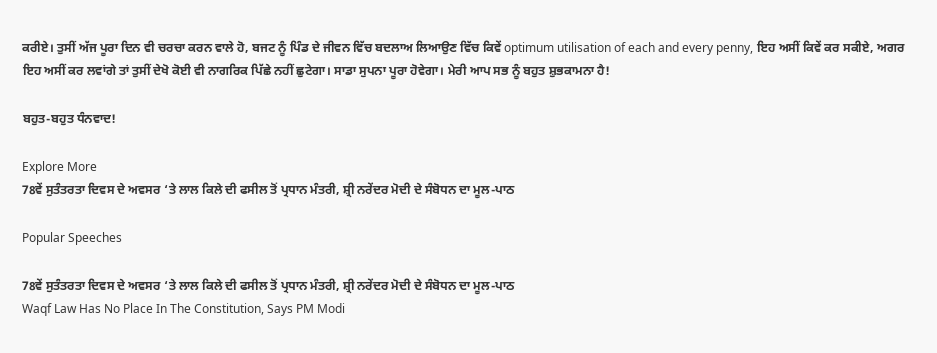ਕਰੀਏ। ਤੁਸੀਂ ਅੱਜ ਪੂਰਾ ਦਿਨ ਵੀ ਚਰਚਾ ਕਰਨ ਵਾਲੇ ਹੋ, ਬਜਟ ਨੂੰ ਪਿੰਡ ਦੇ ਜੀਵਨ ਵਿੱਚ ਬਦਲਾਅ ਲਿਆਉਣ ਵਿੱਚ ਕਿਵੇਂ optimum utilisation of each and every penny, ਇਹ ਅਸੀਂ ਕਿਵੇਂ ਕਰ ਸਕੀਏ, ਅਗਰ ਇਹ ਅਸੀਂ ਕਰ ਲਵਾਂਗੇ ਤਾਂ ਤੁਸੀਂ ਦੇਖੋ ਕੋਈ ਵੀ ਨਾਗਰਿਕ ਪਿੱਛੇ ਨਹੀਂ ਛੁਟੇਗਾ। ਸਾਡਾ ਸੁਪਨਾ ਪੂਰਾ ਹੋਵੇਗਾ। ਮੇਰੀ ਆਪ ਸਭ ਨੂੰ ਬਹੁਤ ਸ਼ੁਭਕਾਮਨਾ ਹੈ!

ਬਹੁਤ-ਬਹੁਤ ਧੰਨਵਾਦ!

Explore More
78ਵੇਂ ਸੁਤੰਤਰਤਾ ਦਿਵਸ ਦੇ ਅਵਸਰ ‘ਤੇ ਲਾਲ ਕਿਲੇ ਦੀ ਫਸੀਲ ਤੋਂ ਪ੍ਰਧਾਨ ਮੰਤਰੀ, ਸ਼੍ਰੀ ਨਰੇਂਦਰ ਮੋਦੀ ਦੇ ਸੰਬੋਧਨ ਦਾ ਮੂਲ-ਪਾਠ

Popular Speeches

78ਵੇਂ ਸੁਤੰਤਰਤਾ ਦਿਵਸ ਦੇ ਅਵਸਰ ‘ਤੇ ਲਾਲ ਕਿਲੇ ਦੀ ਫਸੀਲ ਤੋਂ ਪ੍ਰਧਾਨ ਮੰਤਰੀ, ਸ਼੍ਰੀ ਨਰੇਂਦਰ ਮੋਦੀ ਦੇ ਸੰਬੋਧਨ ਦਾ ਮੂਲ-ਪਾਠ
Waqf Law Has No Place In The Constitution, Says PM Modi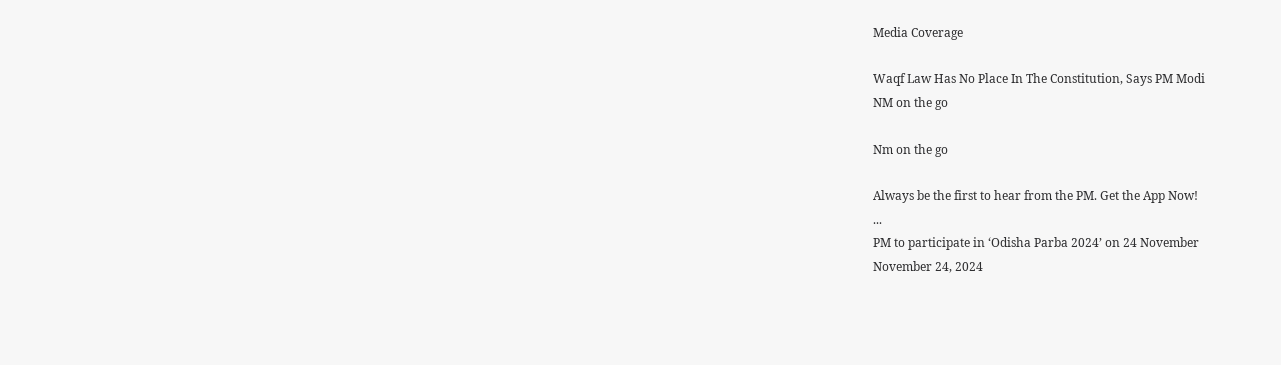Media Coverage

Waqf Law Has No Place In The Constitution, Says PM Modi
NM on the go

Nm on the go

Always be the first to hear from the PM. Get the App Now!
...
PM to participate in ‘Odisha Parba 2024’ on 24 November
November 24, 2024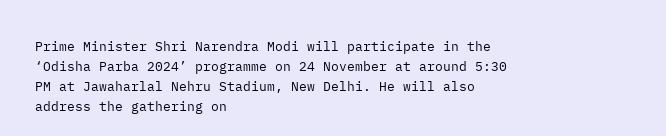Prime Minister Shri Narendra Modi will participate in the ‘Odisha Parba 2024’ programme on 24 November at around 5:30 PM at Jawaharlal Nehru Stadium, New Delhi. He will also address the gathering on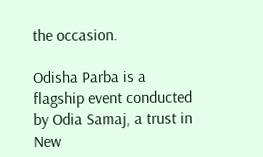the occasion.

Odisha Parba is a flagship event conducted by Odia Samaj, a trust in New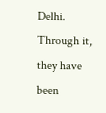Delhi. Through it, they have been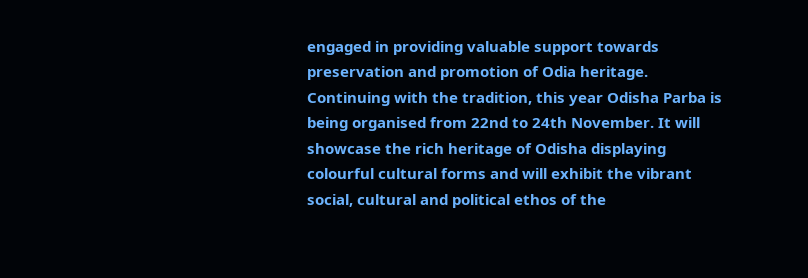engaged in providing valuable support towards preservation and promotion of Odia heritage. Continuing with the tradition, this year Odisha Parba is being organised from 22nd to 24th November. It will showcase the rich heritage of Odisha displaying colourful cultural forms and will exhibit the vibrant social, cultural and political ethos of the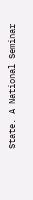State. A National Seminar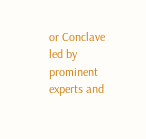or Conclave led by prominent experts and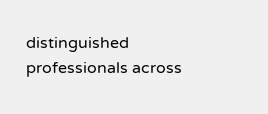distinguished professionals across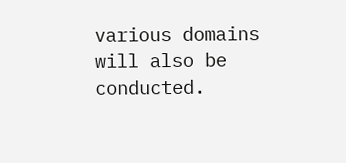various domains will also be conducted.